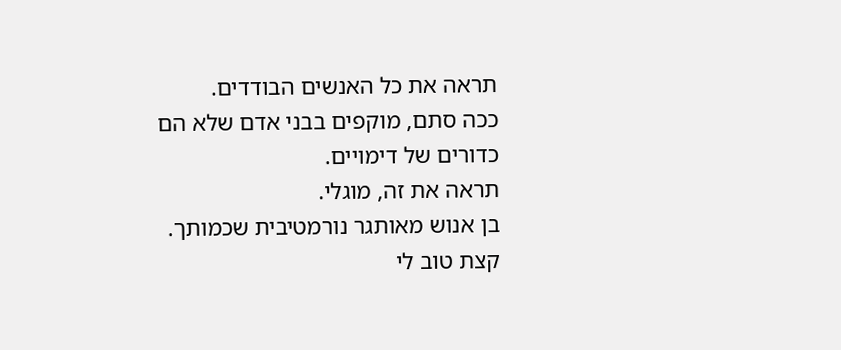תראה את כל האנשים הבודדים.
ככה סתם, מוקפים בבני אדם שלא הם
כדורים של דימויים.
תראה את זה, מוגלי.
בן אנוש מאותגר נורמטיבית שכמותך.
קצת טוב לי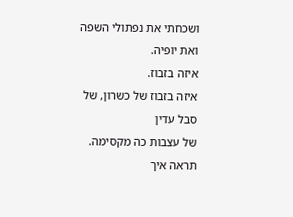ושכחתי את נפתולי השפה
ואת יופיה.
איזה בזבוז.
איזה בזבוז של כשרון, של סבל עדין
של עצבות כה מקסימה.
תראה איך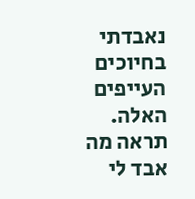נאבדתי בחיוכים העייפים האלה.
תראה מה אבד לי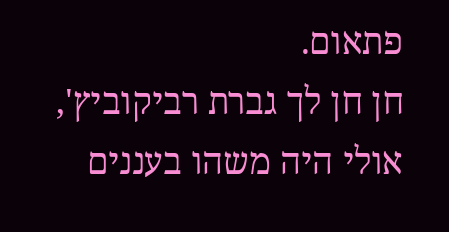פתאום.
חן חן לך גברת רביקוביץ',
אולי היה משהו בעננים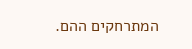המתרחקים ההם.